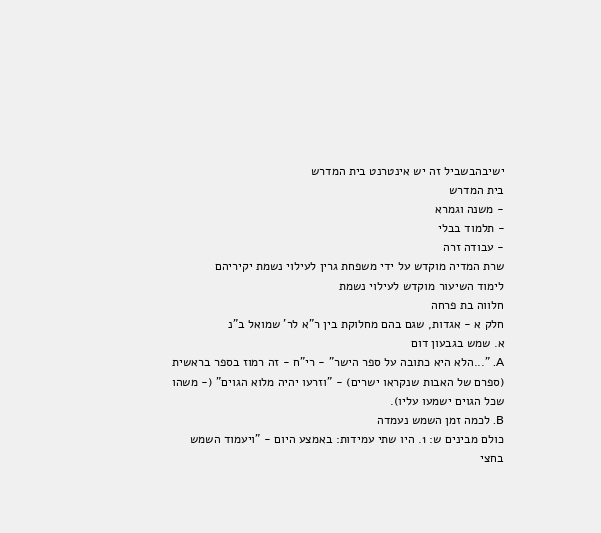ישיבהבשביל זה יש אינטרנט בית המדרש
בית המדרש
- משנה וגמרא
- תלמוד בבלי
- עבודה זרה
שרת המדיה מוקדש על ידי משפחת גרין לעילוי נשמת יקיריהם
לימוד השיעור מוקדש לעילוי נשמת
חלווה בת פרחה
חלק א - אגדות, שגם בהם מחלוקת בין ר"א לר' שמואל ב"נ
א. שמש בגבעון דום
A. "...הלא היא כתובה על ספר הישר" - רי"ח - זה רמוז בספר בראשית (ספרם של האבות שנקראו ישרים) - "וזרעו יהיה מלוא הגוים" (- משהו שכל הגוים ישמעו עליו).
B. לכמה זמן השמש נעמדה
כולם מבינים ש: 1. היו שתי עמידות: באמצע היום - "ויעמוד השמש בחצי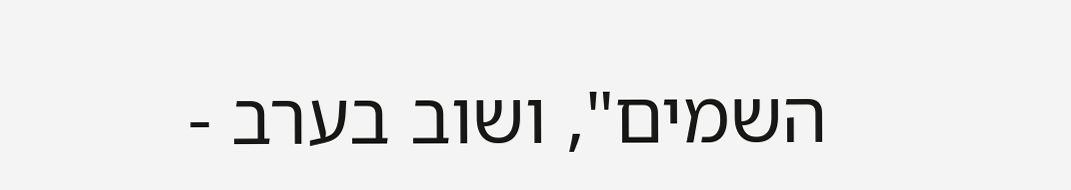השמים", ושוב בערב -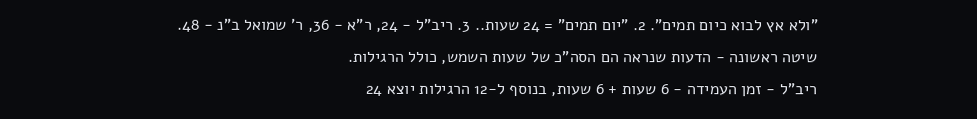"ולא אץ לבוא כיום תמים". 2. "יום תמים" = 24 שעות.. 3. ריב"ל - 24, ר"א - 36, ר' שמואל ב"נ - 48.
שיטה ראשונה - הדעות שנראה הם הסה"כ של שעות השמש, כולל הרגילות.
ריב"ל - זמן העמידה - 6 שעות + 6 שעות, בנוסף ל-12 הרגילות יוצא 24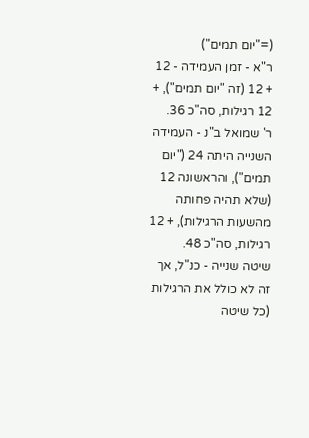(="יום תמים")
ר"א - זמן העמידה - 12 + 12 (זה "יום תמים"), + 12 רגילות, סה"כ 36.
ר' שמואל ב"נ - העמידה השנייה היתה 24 ("יום תמים"), והראשונה 12 (שלא תהיה פחותה מהשעות הרגילות), + 12 רגילות, סה"כ 48.
שיטה שנייה - כנ"ל, אך זה לא כולל את הרגילות (כל שיטה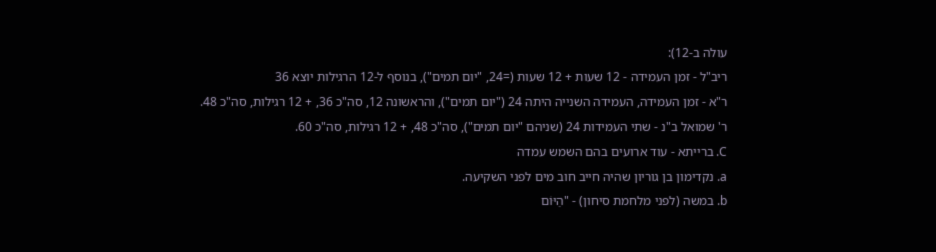עולה ב-12):
ריב"ל - זמן העמידה - 12 שעות + 12 שעות (=24, "יום תמים"), בנוסף ל-12 הרגילות יוצא 36
ר"א - זמן העמידה, העמידה השנייה היתה 24 ("יום תמים"), והראשונה 12, סה"כ 36, + 12 רגילות, סה"כ 48.
ר' שמואל ב"נ - שתי העמידות 24 (שניהם "יום תמים"), סה"כ 48, + 12 רגילות, סה"כ 60.
C. ברייתא - עוד ארועים בהם השמש עמדה
a. נקדימון בן גוריון שהיה חייב חוב מים לפני השקיעה.
b. במשה (לפני מלחמת סיחון) - "הַיּוֹם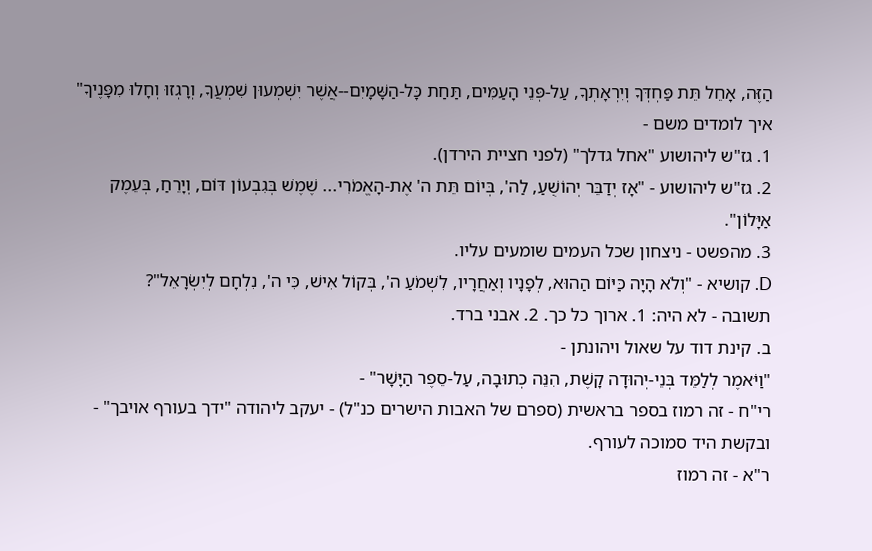הַזֶּה, אָחֵל תֵּת פַּחְדְּךָ וְיִרְאָתְךָ, עַל-פְּנֵי הָעַמִּים, תַּחַת כָּל-הַשָּׁמָיִם--אֲשֶׁר יִשְׁמְעוּן שִׁמְעֲךָ, וְרָגְזוּ וְחָלוּ מִפָּנֶיךָ"
איך לומדים משם -
1. גז"ש ליהושוע "אחל גדלך" (לפני חציית הירדן).
2. גז"ש ליהושוע - "אָז יְדַבֵּר יְהוֹשֻׁעַ, לַה', בְּיוֹם תֵּת ה' אֶת-הָאֱמֹרִי... שֶׁמֶשׁ בְּגִבְעוֹן דּוֹם, וְיָרֵחַ, בְּעֵמֶק אַיָּלוֹן".
3. מהפשט - ניצחון שכל העמים שומעים עליו.
D. קושיא - "וְלֹא הָיָה כַּיּוֹם הַהוּא, לְפָנָיו וְאַחֲרָיו, לִשְׁמֹעַ ה', בְּקוֹל אִישׁ, כִּי ה', נִלְחָם לְיִשְׂרָאֵל"?
תשובה - לא היה: 1. ארוך כל כך. 2. אבני ברד.
ב. קינת דוד על שאול ויהונתן -
"וַיֹּאמֶר לְלַמֵּד בְּנֵי-יְהוּדָה קָשֶׁת, הִנֵּה כְתוּבָה, עַל-סֵפֶר הַיָּשָׁר" -
רי"ח - זה רמוז בספר בראשית (ספרם של האבות הישרים כנ"ל) - יעקב ליהודה "ידך בעורף אויבך" - ובקשת היד סמוכה לעורף.
ר"א - זה רמוז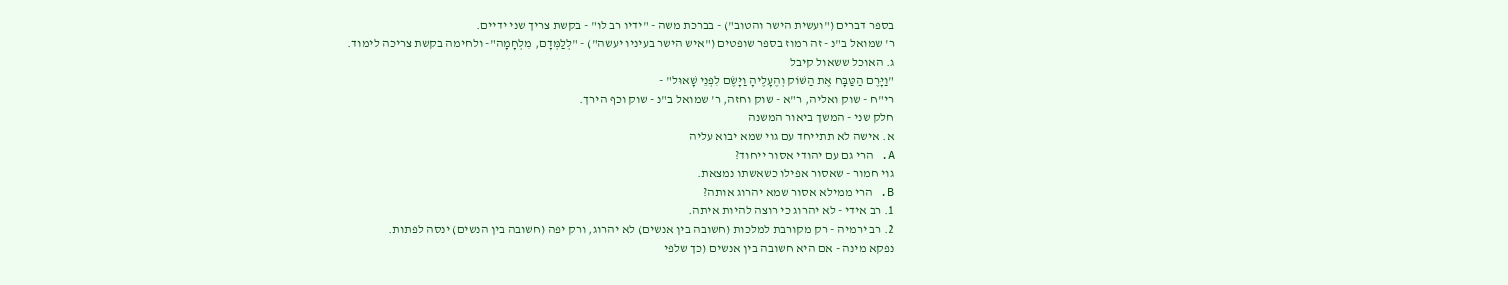בספר דברים ("ועשית הישר והטוב") - בברכת משה - "ידיו רב לו" - בקשת צריך שני ידיים.
ר' שמואל ב"נ - זה רמוז בספר שופטים ("איש הישר בעיניו יעשה") - "לְלַמְּדָם, מִלְחָמָה"- ולחימה בקשת צריכה לימוד.
ג. האוכל ששאול קיבל
"וַיָּרֶם הַטַּבָּח אֶת הַשּׁוֹק וְהֶעָלֶיהָ וַיָּשֶׂם לִפְנֵי שָׁאוּל" -
רי"ח - שוק ואליה, ר"א - שוק וחזה, ר' שמואל ב"נ - שוק וכף הירך.
חלק שני - המשך ביאור המשנה
א. אישה לא תתייחד עם גוי שמא יבוא עליה
A. הרי גם עם יהודי אסור ייחוד?
גוי חמור - שאסור אפילו כשאשתו נמצאת.
B. הרי ממילא אסור שמא יהרוג אותה?
1. רב אידי - לא יהרוג כי רוצה להיות איתה.
2. רב ירמיה - רק מקורבת למלכות (חשובה בין אנשים) לא יהרוג, ורק יפה (חשובה בין הנשים) ינסה לפתות.
נפקא מינה - אם היא חשובה בין אנשים (כך שלפי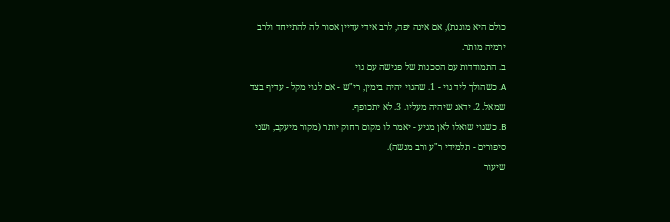כולם היא מוגנת), אם אינה יפה, לרב אידי עדיין אסור לה להתייחד ולרב ירמיה מותר.
ב. התמודדות עם הסכנות של פגישה עם גוי
A. כשהולך ליד גוי - 1. שהגוי יהיה בימין, רי"ש - אם לגוי מקל - עדיף בצד שמאל. 2. ידאג שיהיה מעליו. 3. לא יתכופף.
B. כשגוי שואלו לאן מגיע - יאמר לו מקום רחוק יותר (מקור מיעקב, ושני סיפורים - תלמידי ר"ע ורב מנשה).
שיעור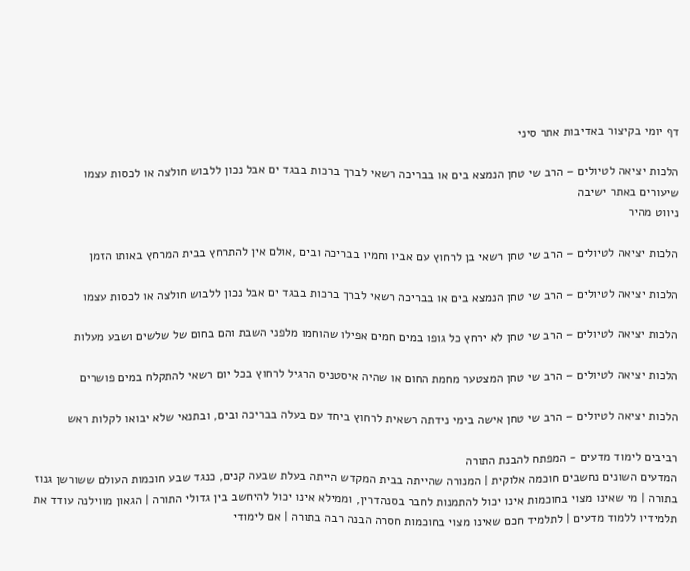דף יומי בקיצור באדיבות אתר סיני

הלכות יציאה לטיולים – הרב שי טחן הנמצא בים או בבריכה רשאי לברך ברכות בבגד ים אבל נכון ללבוש חולצה או לכסות עצמו
שיעורים באתר ישיבה
ניווט מהיר

הלכות יציאה לטיולים – הרב שי טחן רשאי בן לרחוץ עם אביו וחמיו בבריכה ובים ,אולם אין להתרחץ בבית המרחץ באותו הזמן

הלכות יציאה לטיולים – הרב שי טחן הנמצא בים או בבריכה רשאי לברך ברכות בבגד ים אבל נכון ללבוש חולצה או לכסות עצמו

הלכות יציאה לטיולים – הרב שי טחן לא ירחץ כל גופו במים חמים אפילו שהוחמו מלפני השבת והם בחום של שלשים ושבע מעלות

הלכות יציאה לטיולים – הרב שי טחן המצטער מחמת החום או שהיה איסטניס הרגיל לרחוץ בכל יום רשאי להתקלח במים פושרים

הלכות יציאה לטיולים – הרב שי טחן אישה בימי נידתה רשאית לרחוץ ביחד עם בעלה בבריכה ובים, ובתנאי שלא יבואו לקלות ראש

רביבים לימוד מדעים - המפתח להבנת התורה
המדעים השונים נחשבים חוכמה אלוקית | המנורה שהייתה בבית המקדש הייתה בעלת שבעה קנים, כנגד שבע חוכמות העולם ששורשן גנוז בתורה | מי שאינו מצוי בחוכמות אינו יכול להתמנות לחבר בסנהדרין, וממילא אינו יכול להיחשב בין גדולי התורה | הגאון מווילנה עודד את תלמידיו ללמוד מדעים | לתלמיד חכם שאינו מצוי בחוכמות חסרה הבנה רבה בתורה | אם לימודי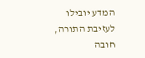המדע יובילו לעזיבת התורה, חובה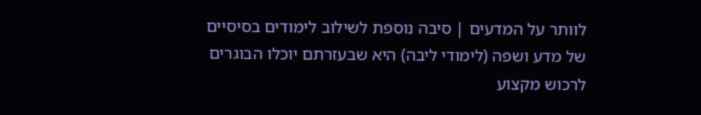לוותר על המדעים | סיבה נוספת לשילוב לימודים בסיסיים של מדע ושפה (לימודי ליבה) היא שבעזרתם יוכלו הבוגרים לרכוש מקצוע